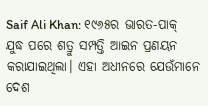Saif Ali Khan: ୧୯୬୫ର ଭାରତ-ପାକ୍ ଯୁଦ୍ଧ ପରେ ଶତ୍ରୁ ସମ୍ପତ୍ତି ଆଇନ ପ୍ରଣୟନ କରାଯାଇଥିଲା। ଏହା ଅଧୀନରେ ଯେଉଁମାନେ ଦେଶ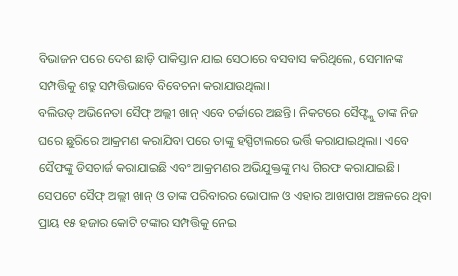ବିଭାଜନ ପରେ ଦେଶ ଛାଡ଼ି ପାକିସ୍ତାନ ଯାଇ ସେଠାରେ ବସବାସ କରିଥିଲେ, ସେମାନଙ୍କ ସମ୍ପତ୍ତିକୁ ଶତ୍ରୁ ସମ୍ପତ୍ତିଭାବେ ବିବେଚନା କରାଯାଉଥିଲା।
ବଲିଉଡ୍ ଅଭିନେତା ସୈଫ୍ ଅଲ୍ଲୀ ଖାନ୍ ଏବେ ଚର୍ଚ୍ଚାରେ ଅଛନ୍ତି। ନିକଟରେ ସୈଫ୍ଙ୍କୁ ତାଙ୍କ ନିଜ ଘରେ ଛୁରିରେ ଆକ୍ରମଣ କରାଯିବା ପରେ ତାଙ୍କୁ ହସ୍ପିଟାଲରେ ଭର୍ତ୍ତି କରାଯାଇଥିଲା। ଏବେ ସୈଫଙ୍କୁ ଡିସଚାର୍ଜ କରାଯାଇଛି ଏବଂ ଆକ୍ରମଣର ଅଭିଯୁକ୍ତଙ୍କୁ ମଧ୍ୟ ଗିରଫ କରାଯାଇଛି। ସେପଟେ ସୈଫ୍ ଅଲ୍ଲୀ ଖାନ୍ ଓ ତାଙ୍କ ପରିବାରର ଭୋପାଳ ଓ ଏହାର ଆଖପାଖ ଅଞ୍ଚଳରେ ଥିବା ପ୍ରାୟ ୧୫ ହଜାର କୋଟି ଟଙ୍କାର ସମ୍ପତ୍ତିକୁ ନେଇ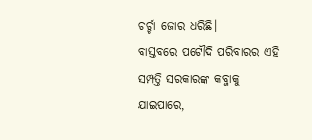ଚର୍ଚ୍ଚା ଜୋର ଧରିଛି।
ବାସ୍ତବରେ ପଟୌଦି ପରିବାରର ଏହି ସମ୍ପତ୍ତି ସରକାରଙ୍କ କବ୍ଜାକୁ ଯାଇପାରେ,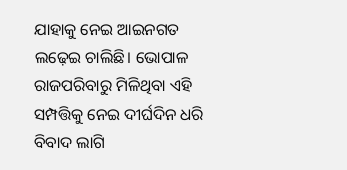ଯାହାକୁ ନେଇ ଆଇନଗତ ଲଢ଼େଇ ଚାଲିଛି। ଭୋପାଳ ରାଜପରିବାରୁ ମିଳିଥିବା ଏହି ସମ୍ପତ୍ତିକୁ ନେଇ ଦୀର୍ଘଦିନ ଧରି ବିବାଦ ଲାଗି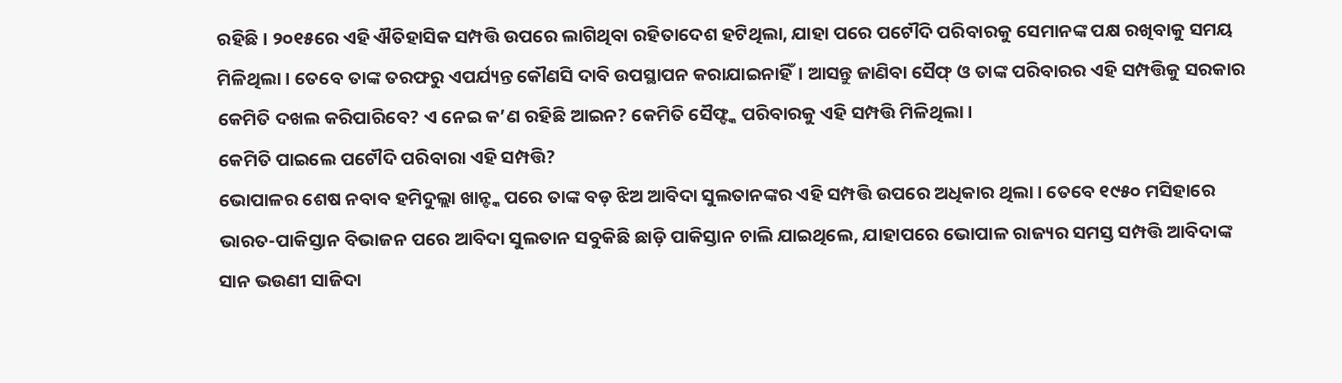ରହିଛି। ୨୦୧୫ରେ ଏହି ଐତିହାସିକ ସମ୍ପତ୍ତି ଉପରେ ଲାଗିଥିବା ରହିତାଦେଶ ହଟିଥିଲା, ଯାହା ପରେ ପଟୌଦି ପରିବାରକୁ ସେମାନଙ୍କ ପକ୍ଷ ରଖିବାକୁ ସମୟ ମିଳିଥିଲା। ତେବେ ତାଙ୍କ ତରଫରୁ ଏପର୍ଯ୍ୟନ୍ତ କୌଣସି ଦାବି ଉପସ୍ଥାପନ କରାଯାଇନାହିଁ। ଆସନ୍ତୁ ଜାଣିବା ସୈଫ୍ ଓ ତାଙ୍କ ପରିବାରର ଏହି ସମ୍ପତ୍ତିକୁ ସରକାର କେମିତି ଦଖଲ କରିପାରିବେ? ଏ ନେଇ କ’ଣ ରହିଛି ଆଇନ? କେମିତି ସୈଫ୍ଙ୍କ ପରିବାରକୁ ଏହି ସମ୍ପତ୍ତି ମିଳିଥିଲା।
କେମିତି ପାଇଲେ ପଟୌଦି ପରିବାରା ଏହି ସମ୍ପତ୍ତି?
ଭୋପାଳର ଶେଷ ନବାବ ହମିଦୁଲ୍ଲା ଖାନ୍ଙ୍କ ପରେ ତାଙ୍କ ବଡ଼ ଝିଅ ଆବିଦା ସୁଲତାନଙ୍କର ଏହି ସମ୍ପତ୍ତି ଉପରେ ଅଧିକାର ଥିଲା। ତେବେ ୧୯୫୦ ମସିହାରେ ଭାରତ-ପାକିସ୍ତାନ ବିଭାଜନ ପରେ ଆବିଦା ସୁଲତାନ ସବୁକିଛି ଛାଡ଼ି ପାକିସ୍ତାନ ଚାଲି ଯାଇଥିଲେ, ଯାହାପରେ ଭୋପାଳ ରାଜ୍ୟର ସମସ୍ତ ସମ୍ପତ୍ତି ଆବିଦାଙ୍କ ସାନ ଭଉଣୀ ସାଜିଦା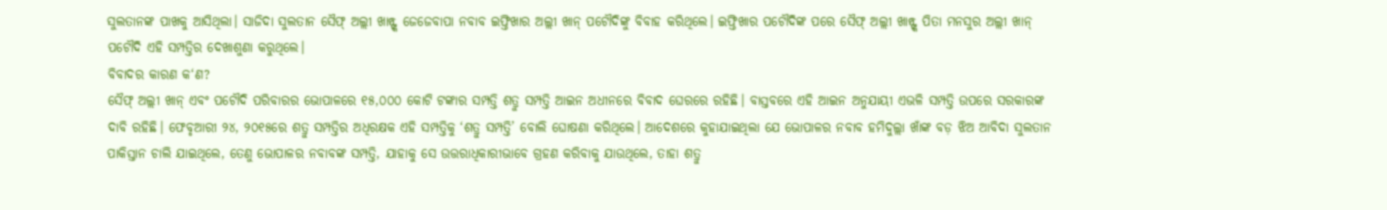ସୁଲତାନଙ୍କ ପାଖକୁ ଆସିଥିଲା। ସାଜିଦା ସୁଲତାନ ସୈଫ୍ ଅଲ୍ଲୀ ଖାନ୍ଙ୍କ ଜେଜେବାପା ନବାବ ଇଫ୍ତିଖାର ଅଲ୍ଲୀ ଖାନ୍ ପଟୌଦିଙ୍କୁ ବିବାହ କରିଥିଲେ। ଇଫ୍ତିଖାର ପଟୌଦିଙ୍କ ପରେ ସୈଫ୍ ଅଲ୍ଲୀ ଖାନ୍ଙ୍କ ପିତା ମନସୁର ଅଲ୍ଲୀ ଖାନ୍ ପଟୌଦି ଏହି ସମ୍ପତ୍ତିର ଦେଖାଶୁଣା କରୁଥିଲେ।
ବିବାଦର କାରଣ କ‘ଣ?
ସୈଫ୍ ଅଲ୍ଲୀ ଖାନ୍ ଏବଂ ପଟୌଦି ପରିବାରର ଭୋପାଳରେ ୧୫,୦୦୦ କୋଟି ଟଙ୍କାର ସମ୍ପତ୍ତି ଶତ୍ରୁ ସମ୍ପତ୍ତି ଆଇନ ଅଧୀନରେ ବିବାଦ ଘେରରେ ରହିଛି। ବାସ୍ତବରେ ଏହି ଆଇନ ଅନୁଯାୟୀ ଏଭଳି ସମ୍ପତ୍ତି ଉପରେ ସରକାରଙ୍କ ଦାବି ରହିଛି। ଫେବୃଆରୀ ୨୪, ୨୦୧୫ରେ ଶତ୍ରୁ ସମ୍ପତ୍ତିର ଅଧିରକ୍ଷକ ଏହି ସମ୍ପତ୍ତିକୁ ‘ଶତ୍ରୁ ସମ୍ପତ୍ତି’ ବୋଲି ଘୋଷଣା କରିଥିଲେ। ଆଦେଶରେ କୁହାଯାଇଥିଲା ଯେ ଭୋପାଳର ନବାବ ହମିଦୁଲ୍ଲା ଖାଁଙ୍କ ବଡ଼ ଝିଅ ଆବିଦା ସୁଲତାନ ପାକିସ୍ତାନ ଚାଲି ଯାଇଥିଲେ, ତେଣୁ ଭୋପାଳର ନବାବଙ୍କ ସମ୍ପତ୍ତି, ଯାହାକୁ ସେ ଉତ୍ତରାଧିକାରୀଭାବେ ଗ୍ରହଣ କରିବାକୁ ଯାଉଥିଲେ, ତାହା ଶତ୍ରୁ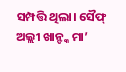ସମ୍ପତ୍ତି ଥିଲା। ସୈଫ୍ ଅଲ୍ଲୀ ଖାନ୍ଙ୍କ ମା’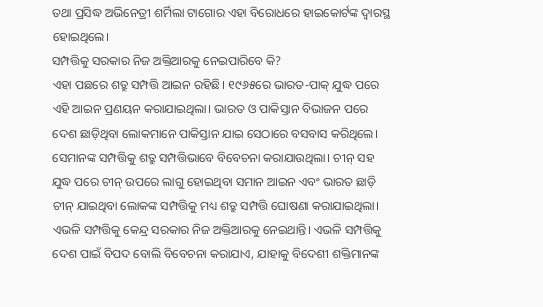ତଥା ପ୍ରସିଦ୍ଧ ଅଭିନେତ୍ରୀ ଶର୍ମିଲା ଟାଗୋର ଏହା ବିରୋଧରେ ହାଇକୋର୍ଟଙ୍କ ଦ୍ୱାରସ୍ଥ ହୋଇଥିଲେ।
ସମ୍ପତ୍ତିକୁ ସରକାର ନିଜ ଅକ୍ତିଆରକୁ ନେଇପାରିବେ କି?
ଏହା ପଛରେ ଶତ୍ରୁ ସମ୍ପତ୍ତି ଆଇନ ରହିଛି। ୧୯୬୫ରେ ଭାରତ-ପାକ୍ ଯୁଦ୍ଧ ପରେ ଏହି ଆଇନ ପ୍ରଣୟନ କରାଯାଇଥିଲା। ଭାରତ ଓ ପାକିସ୍ତାନ ବିଭାଜନ ପରେ ଦେଶ ଛାଡ଼ିଥିବା ଲୋକମାନେ ପାକିସ୍ତାନ ଯାଇ ସେଠାରେ ବସବାସ କରିଥିଲେ। ସେମାନଙ୍କ ସମ୍ପତ୍ତିକୁ ଶତ୍ରୁ ସମ୍ପତ୍ତିଭାବେ ବିବେଚନା କରାଯାଉଥିଲା। ଚୀନ୍ ସହ ଯୁଦ୍ଧ ପରେ ଚୀନ୍ ଉପରେ ଲାଗୁ ହୋଇଥିବା ସମାନ ଆଇନ ଏବଂ ଭାରତ ଛାଡ଼ି ଚୀନ୍ ଯାଇଥିବା ଲୋକଙ୍କ ସମ୍ପତ୍ତିକୁ ମଧ୍ୟ ଶତ୍ରୁ ସମ୍ପତ୍ତି ଘୋଷଣା କରାଯାଇଥିଲା। ଏଭଳି ସମ୍ପତ୍ତିକୁ କେନ୍ଦ୍ର ସରକାର ନିଜ ଅକ୍ତିଆରକୁ ନେଇଥାନ୍ତି। ଏଭଳି ସମ୍ପତ୍ତିକୁ ଦେଶ ପାଇଁ ବିପଦ ବୋଲି ବିବେଚନା କରାଯାଏ, ଯାହାକୁ ବିଦେଶୀ ଶକ୍ତିମାନଙ୍କ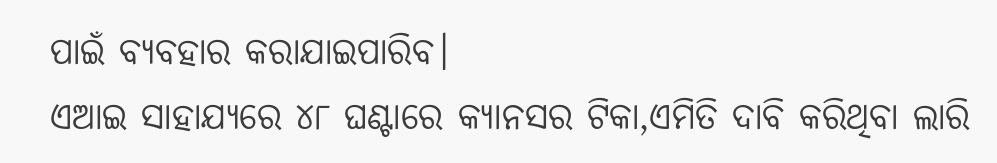ପାଇଁ ବ୍ୟବହାର କରାଯାଇପାରିବ।
ଏଆଇ ସାହାଯ୍ୟରେ ୪୮ ଘଣ୍ଟାରେ କ୍ୟାନସର ଟିକା,ଏମିତି ଦାବି କରିଥିବା ଲାରି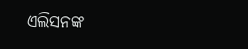ଏଲିସନଙ୍କ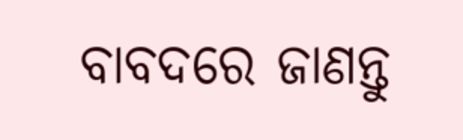ବାବଦରେ ଜାଣନ୍ତୁ